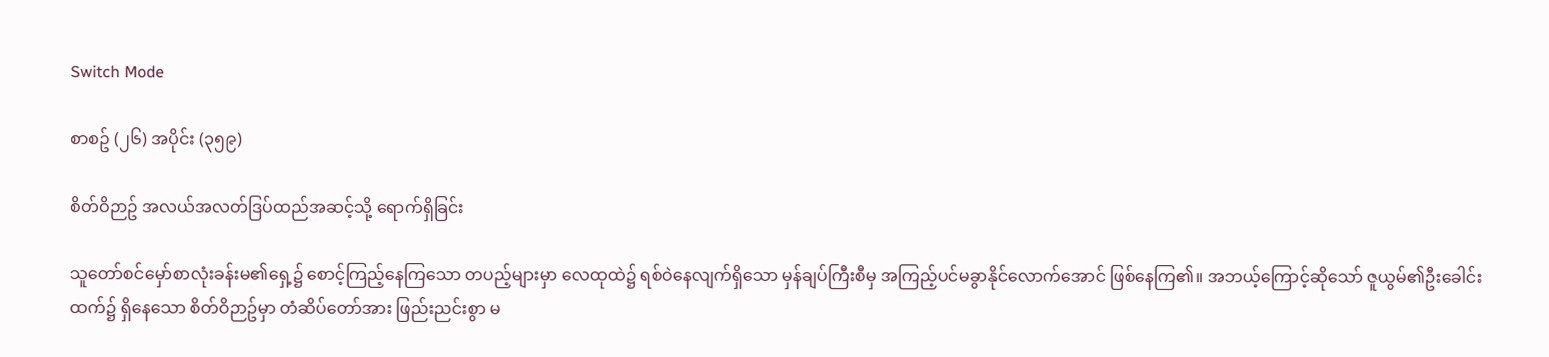Switch Mode

စာစဥ် (၂၆) အပိုင်း (၃၅၉)

စိတ်ဝိဉာဥ် အလယ်အလတ်ဒြပ်ထည်အဆင့်သို့ ရောက်ရှိခြင်း

သူတော်စင်မှော်စာလုံးခန်းမ၏ရှေ့၌ စောင့်ကြည့်နေကြသော တပည့်များမှာ လေထုထဲ၌ ရစ်ဝဲနေလျက်ရှိသော မှန်ချပ်ကြီးစီမှ အကြည့်ပင်မခွာနိုင်လောက်အောင် ဖြစ်နေကြ၏။ အဘယ့်ကြောင့်ဆိုသော် ဇူယွမ်၏ဦးခေါင်းထက်၌ ရှိနေသော စိတ်ဝိဉာဥ်မှာ တံဆိပ်တော်အား ဖြည်းညင်းစွာ မ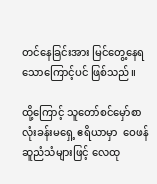တင်နေခြင်းအား မြင်တွေ့နေရသောကြောင့်ပင် ဖြစ်သည်။

ထို့ကြောင့် သူတော်စင်မှော်စာလုံးခန်းမရှေ့ ဧရိယာမှာ  ဝေဖန်ဆူညံသံများဖြင့် လေထု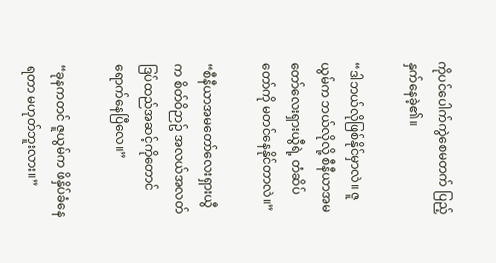ကိုပင်ပေါက်ကွဲစေမတက် ပြည့်နှက်နေခဲ့၏။

“ဒါဘယ်လိုဖြစ်နိုင်မှာလဲ။ ဇူယွမ်က ဘယ်လိုလို့ စီနီယာအမတော်လေးရှားယွီရဲ့ တံဆိပ်တော်ကို မတင်နေနိုင်တာလဲ။”

“စီနီယာအမတော်လေးရှားယွီက စိတ်ဝိဉာဥ် အလယ်အလတ်ဒြပ်ထည်အဆင့်ကိုတောင် ရောက်နေပြီလေ။”

“ခုနကတင် ဇူယွမ်က ဖိနှိပ်ခံနေရတာ မဟုတ်ဘူးလား။”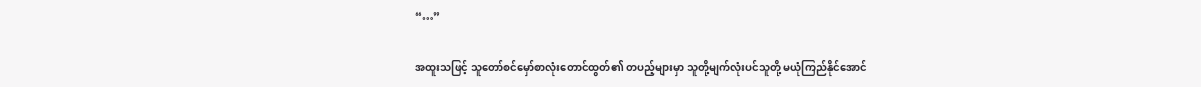“…”

အထူးသဖြင့် သူတော်စင်မှော်စာလုံးတောင်ထွတ်၏ တပည့်များမှာ သူတို့မျက်လုံးပင်သူတို့ မယုံကြည်နိုင်အောင်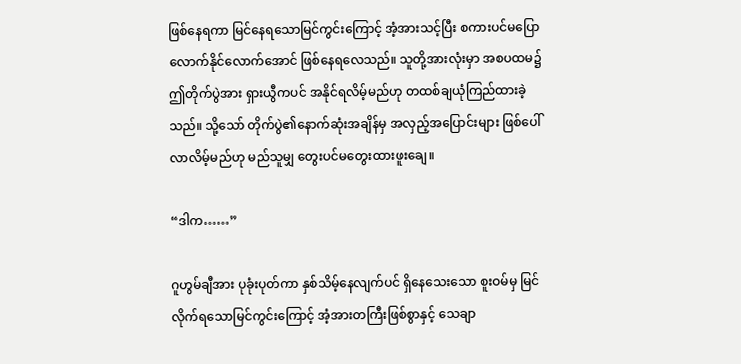ဖြစ်နေရကာ မြင်နေရသောမြင်ကွင်းကြောင့် အံ့အားသင့်ပြီး စကားပင်မပြောလောက်နိုင်လောက်အောင် ဖြစ်နေရလေသည်။ သူတို့အားလုံးမှာ အစပထမ၌ ဤတိုက်ပွဲအား ရှားယွီကပင် အနိုင်ရလိမ့်မည်ဟု တထစ်ချယုံကြည်ထားခဲ့သည်။ သို့သော် တိုက်ပွဲ၏နောက်ဆုံးအချိန်မှ အလှည့်အပြောင်းများ ဖြစ်ပေါ်လာလိမ့်မည်ဟု မည်သူမျှ တွေးပင်မတွေးထားဖူးချေ။

“ဒါက……”

ဂူဟွမ်ချီအား ပုခုံးပုတ်ကာ နှစ်သိမ့်နေလျက်ပင် ရှိနေသေးသော စူးဝမ်မှ မြင်လိုက်ရသောမြင်ကွင်းကြောင့် အံ့အားတကြီးဖြစ်စွာနှင့် သေချာ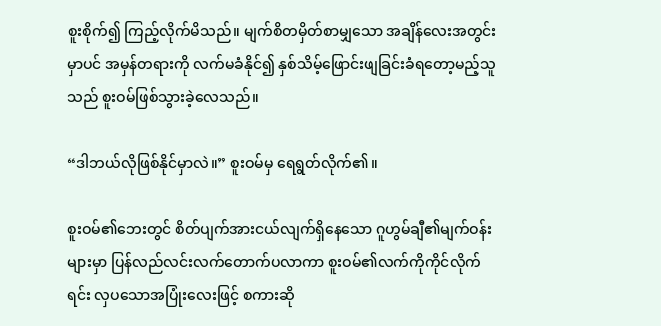စူးစိုက်၍ ကြည့်လိုက်မိသည်။ မျက်စိတမှိတ်စာမျှသော အချိန်လေးအတွင်းမှာပင် အမှန်တရားကို လက်မခံနိုင်၍ နှစ်သိမ့်ဖြောင်းဖျခြင်းခံရတော့မည့်သူသည် စူးဝမ်ဖြစ်သွားခဲ့လေသည်။

“ဒါဘယ်လိုဖြစ်နိုင်မှာလဲ။” စူးဝမ်မှ ရေရွတ်လိုက်၏။

စူးဝမ်၏ဘေးတွင် စိတ်ပျက်အားငယ်လျက်ရှိနေသော ဂူဟွမ်ချီ၏မျက်ဝန်းများမှာ ပြန်လည်လင်းလက်တောက်ပလာကာ စူးဝမ်၏လက်ကိုကိုင်လိုက်ရင်း လှပသောအပြုံးလေးဖြင့် စကားဆို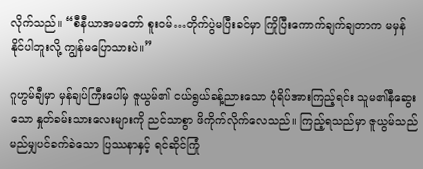လိုက်သည်။ “စီနီယာအမတော် စူးဝမ်…တိုက်ပွဲမပြီးခင်မှာ ကြိုပြီးကောက်ချက်ချတာက မမှန်နိုင်ပါဘူးလို့ ကျွန်မပြောသားပဲ။”

ဂူဟွမ်ချီမှာ မှန်ချပ်ကြီးပေါ်မှ ဇူယွမ်၏ ငယ်ရွယ်ခန့်ညားသော ပုံရိပ်အားကြည့်ရင်း သူမ၏နီဆွေးသော နှုတ်ခမ်းသားလေးများကို ညင်သာစွာ ဖိကိုက်လိုက်လေသည်။ ကြည့်ရသည်မှာ ဇူယွမ်သည် မည်မျှပင်ခက်ခဲသော ပြဿနာနှင့် ရင်ဆိုင်ကြုံ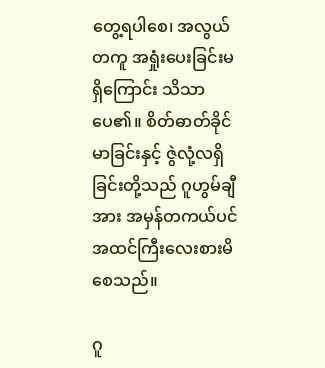တွေ့ရပါစေ၊ အလွယ်တကူ အရှုံးပေးခြင်းမရှိကြောင်း သိသာပေ၏။ စိတ်ဓာတ်ခိုင်မာခြင်းနှင့် ဇွဲလုံ့လရှိခြင်းတို့သည် ဂူဟွမ်ချီအား အမှန်တကယ်ပင် အထင်ကြီးလေးစားမိစေသည်။

ဂူ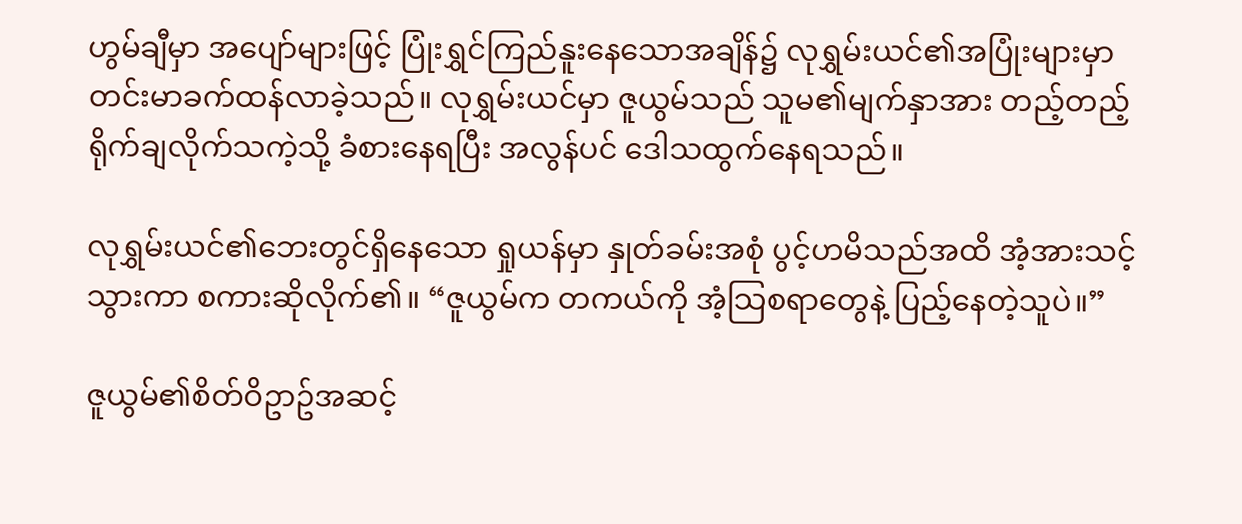ဟွမ်ချီမှာ အပျော်များဖြင့် ပြုံးရွှင်ကြည်နူးနေသောအချိန်၌ လုရွှမ်းယင်၏အပြုံးများမှာ တင်းမာခက်ထန်လာခဲ့သည်။ လုရွှမ်းယင်မှာ ဇူယွမ်သည် သူမ၏မျက်နှာအား တည့်တည့်ရိုက်ချလိုက်သကဲ့သို့ ခံစားနေရပြီး အလွန်ပင် ဒေါသထွက်နေရသည်။

လုရွှမ်းယင်၏ဘေးတွင်ရှိနေသော ရှုယန်မှာ နှုတ်ခမ်းအစုံ ပွင့်ဟမိသည်အထိ အံ့အားသင့်သွားကာ စကားဆိုလိုက်၏။ “ဇူယွမ်က တကယ်ကို အံ့သြစရာတွေနဲ့ ပြည့်နေတဲ့သူပဲ။”

ဇူယွမ်၏စိတ်ဝိဥာဥ်အဆင့်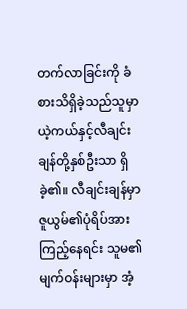တက်လာခြင်းကို ခံစားသိရှိခဲ့သည်သူမှာ ယဲ့ကယ်နှင့်လီချင်းချန်တို့နှစ်ဦးသာ ရှိခဲ့၏။ လီချင်းချန်မှာ ဇူယွမ်၏ပုံရိပ်အား ကြည့်နေရင်း သူမ၏မျက်ဝန်းများမှာ အံ့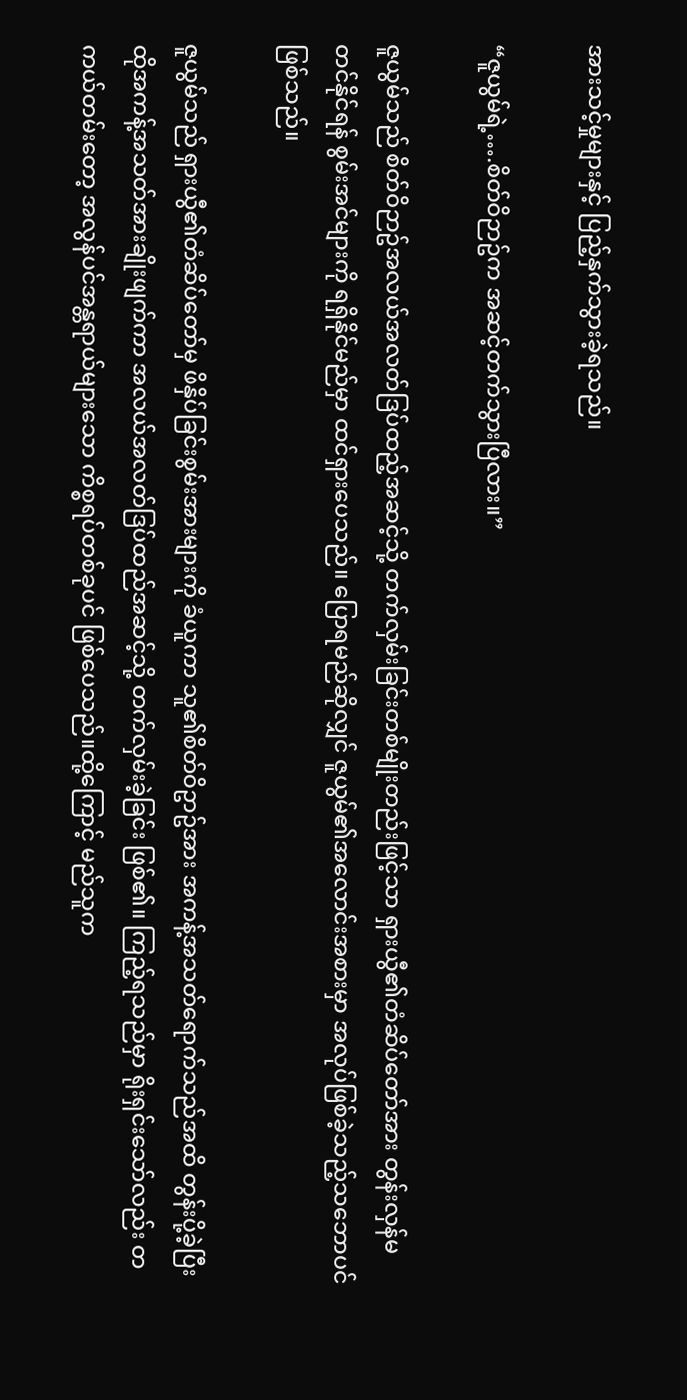အားသင့်မှုများနှင့် ပြည့်နှက်သွားခဲ့ရသည်။

“ဇူယွမ်ရဲ့….စိတ်ဝိဉာဥ်က အဆင့်တက်သွားပြီလား။”

ဇူယွမ်သည် စိတ်ဝိဉာဥ်အလယ်အလတ်ဒြပ်ထည့်အဆင့်သို့ တက်လှမ်းခြင်းတစ်မျိုးတည်းဖြင့်သာ ရှားယွီ၏တံဆိပ်တော်အား တွန်းလှန်မတင်နိုင်ရန် စွမ်းအင်များကို ရရှိနိုင်မည်မှာ ထင်ရှားပေသည်။ ပြောရမည်ဆိုလျှင် ဇူယွမ်၏အလောင်းအစားမှာ အလုပ်ဖြစ်ခဲ့သည့်သဘောပင် ဖြစ်သည်။

ဇူယွမ်သည် ရှားယွီ၏တံဆိပ်တော်မှ ဖိနှိပ်ခြင်းစွမ်းအားများကို ခံယူကာ သူ၏စိတ်ဝိဥာဥ်အား အကန့်အသတ်ရောက်သည်အထိ တွန်းပို့ခဲ့ပြီး ထိုအကန့်အသတ်အားချိုးဖျက်ကာ အလယ်အလတ်ဒြပ်ထည်အဆင့်သို့ တက်လှမ်းခဲ့ခြင်း ဖြစ်၏။ ကြည့်ရသည်မှာ ရိုးရှင်းသော်လည်း တကယ်တမ်းတော့ အလွန်ပင်အန္တရာယ်များသော ကိစ္စရပ်တစ်ခုပင် ဖြစ်ပေသည်။ထို့ကြောင့် မည်သူက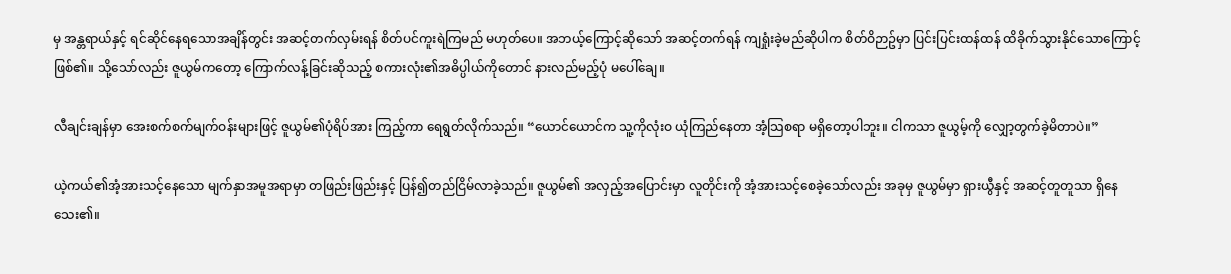မှ အန္တရာယ်နှင့် ရင်ဆိုင်နေရသောအချိန်တွင်း အဆင့်တက်လှမ်းရန် စိတ်ပင်ကူးရဲကြမည် မဟုတ်ပေ။ အဘယ့်ကြောင့်ဆိုသော် အဆင့်တက်ရန် ကျရှုံးခဲ့မည်ဆိုပါက စိတ်ဝိဉာဥ်မှာ ပြင်းပြင်းထန်ထန် ထိခိုက်သွားနိုင်သောကြောင့် ဖြစ်၏။ သို့သော်လည်း ဇူယွမ်ကတော့ ကြောက်လန့်ခြင်းဆိုသည့် စကားလုံး၏အဓိပ္ပါယ်ကိုတောင် နားလည်မည့်ပုံ မပေါ်ချေ။

လီချင်းချန်မှာ အေးစက်စက်မျက်ဝန်းများဖြင့် ဇူယွမ်၏ပုံရိပ်အား ကြည့်ကာ ရေရွတ်လိုက်သည်။ “ယောင်ယောင်က သူ့ကိုလုံးဝ ယုံကြည်နေတာ အံ့သြစရာ မရှိတော့ပါဘူး။ ငါကသာ ဇူယွမ့်ကို လျှော့တွက်ခဲ့မိတာပဲ။”

ယဲ့ကယ်၏အံ့အားသင့်နေသော မျက်နှာအမူအရာမှာ တဖြည်းဖြည်းနှင့် ပြန်၍တည်ငြိမ်လာခဲ့သည်။ ဇူယွမ်၏ အလှည့်အပြောင်းမှာ လူတိုင်းကို အံ့အားသင့်စေခဲ့သော်လည်း အခုမှ ဇူယွမ်မှာ ရှားယွီနှင့် အဆင့်တူတူသာ ရှိနေသေး၏။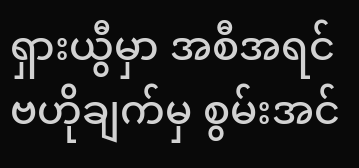ရှားယွီမှာ အစီအရင်ဗဟိုချက်မှ စွမ်းအင်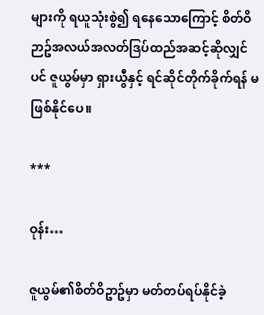များကို ရယူသုံးစွဲ၍ ရနေသောကြောင့် စိတ်ဝိဉာဥ်အလယ်အလတ်ဒြပ်ထည်အဆင့်ဆိုလျှင်ပင် ဇူယွမ်မှာ ရှားယွီနှင့် ရင်ဆိုင်တိုက်ခိုက်ရန် မဖြစ်နိုင်ပေ။

***

ဝုန်း…

ဇူယွမ်၏စိတ်ဝိဥာဥ်မှာ မတ်တပ်ရပ်နိုင်ခဲ့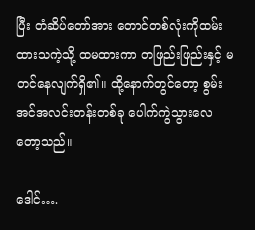ပြီး တံဆိပ်တော်အား တောင်တစ်လုံးကိုထမ်းထားသကဲ့သို့ ထမထားကာ တဖြည်းဖြည်းနှင့် မတင်နေလျက်ရှိ၏။ ထို့နောက်တွင်တော့ စွမ်းအင်အလင်းတန်းတစ်ခု ပေါက်ကွဲသွားလေတော့သည်။

ဒေါင်….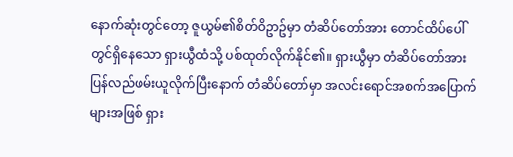နောက်ဆုံးတွင်တော့ ဇူယွမ်၏စိတ်ဝိဥာဥ်မှာ တံဆိပ်တော်အား တောင်ထိပ်ပေါ်တွင်ရှိနေသော ရှားယွီထံသို့ ပစ်ထုတ်လိုက်နိုင်၏။ ရှားယွီမှာ တံဆိပ်တော်အား ပြန်လည်ဖမ်းယူလိုက်ပြီးနောက် တံဆိပ်တော်မှာ အလင်းရောင်အစက်အပြောက်များအဖြစ် ရှား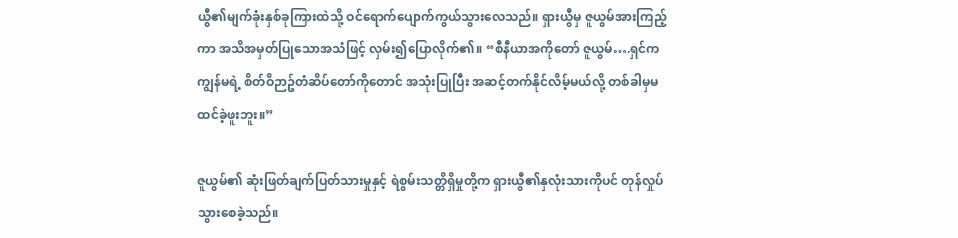ယွီ၏မျက်ခုံးနှစ်ခုကြားထဲသို့ ဝင်ရောက်ပျောက်ကွယ်သွားလေသည်။ ရှားယွီမှ ဇူယွမ်အားကြည့်ကာ အသိအမှတ်ပြုသောအသံဖြင့် လှမ်း၍ပြောလိုက်၏။ “စီနီယာအကိုတော် ဇူယွမ်….ရှင်က ကျွန်မရဲ့ စိတ်ဝိဉာဥ်တံဆိပ်တော်ကိုတောင် အသုံးပြုပြီး အဆင့်တက်နိုင်လိမ့်မယ်လို့ တစ်ခါမှမထင်ခဲ့ဖူးဘူး။”

ဇူယွမ်၏ ဆုံးဖြတ်ချက်ပြတ်သားမှုနှင့် ရဲစွမ်းသတ္တိရှိမှုတို့က ရှားယွီ၏နှလုံးသားကိုပင် တုန်လှုပ်သွားစေခဲ့သည်။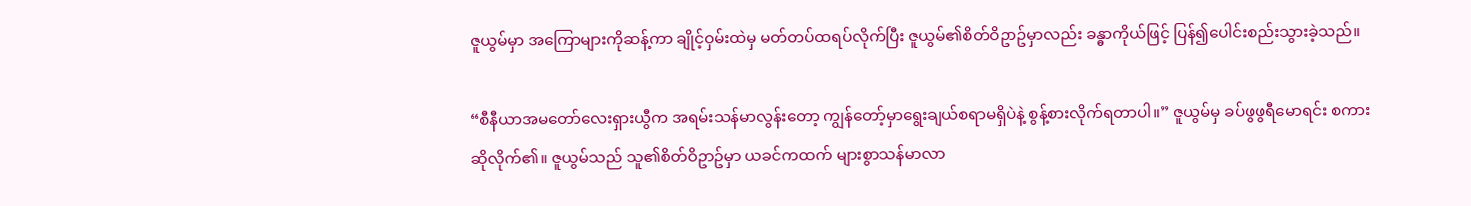ဇူယွမ်မှာ အကြောများကိုဆန့်ကာ ချိုင့်ဝှမ်းထဲမှ မတ်တပ်ထရပ်လိုက်ပြီး ဇူယွမ်၏စိတ်ဝိဥာဥ်မှာလည်း ခန္ဓာကိုယ်ဖြင့် ပြန်၍ပေါင်းစည်းသွားခဲ့သည်။

“စီနီယာအမတော်လေးရှားယွီက အရမ်းသန်မာလွန်းတော့ ကျွန်တော့်မှာရွေးချယ်စရာမရှိပဲနဲ့ စွန့်စားလိုက်ရတာပါ။” ဇူယွမ်မှ ခပ်ဖွဖွရီမောရင်း စကားဆိုလိုက်၏။ ဇူယွမ်သည် သူ၏စိတ်ဝိဥာဥ်မှာ ယခင်ကထက် များစွာသန်မာလာ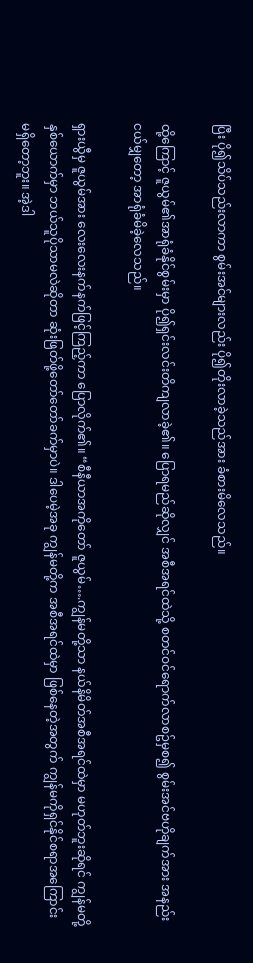ပြီး ပို၍သိပ်သည်းလာကာ စွမ်းအင်များလည်း ပို၍တိုးလာခဲ့သည်အား ခံစားမိလေသည်။

ထို့ကြောင့် ဇူယွမ်၏အာရုံခံနိုင်စွမ်းမှာ ပို၍ရှင်းလင်းတိကျလာခဲ့၏။ ပြောရမည်ဆိုလျှင် အစီအရင်ထဲသို့ စတင်ဝင်ရောက်လာစဥ်မှစ၍ စွမ်းအင်ဗဟိုချက်အား အနည်းငယ်မျှတော့ အာရုံခံမိခဲ့လေသည်။

ရှားယွီမှ ဇူယွမ်အား လေးလေးနက်နက်ဖြင့်ကြည့်ကာ ပြောလိုက်၏။ “စီနီယာအကိုတော် ဇူယွမ်….ကျွန်မတို့သာ နယ်နိမိတ်အစီအရင်ထဲမှာ မဟုတ်ဘူးဆိုရင် ကျွန်မတို့နှစ်ယောက်မှာ ဘယ်သူပိုသာမလဲဆိုတာ ဆုံးဖြတ်ဖို့တော်တော်ခက်မှာပဲ။ ဒါပေမဲ့အခု ကျွန်မတို့က အစီအရင်ထဲမှာ ဖြစ်နေတဲ့အတွက် ကျွန်မကိုရှင်နိုင်စရာအကြောင်း မရှိတော့ဘူး။ အဲ့ဒါ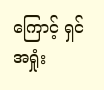ကြောင့် ရှင်အရှုံး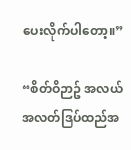ပေးလိုက်ပါတော့။”

“စိတ်ဝိဉာဥ် အလယ်အလတ်ဒြပ်ထည်အ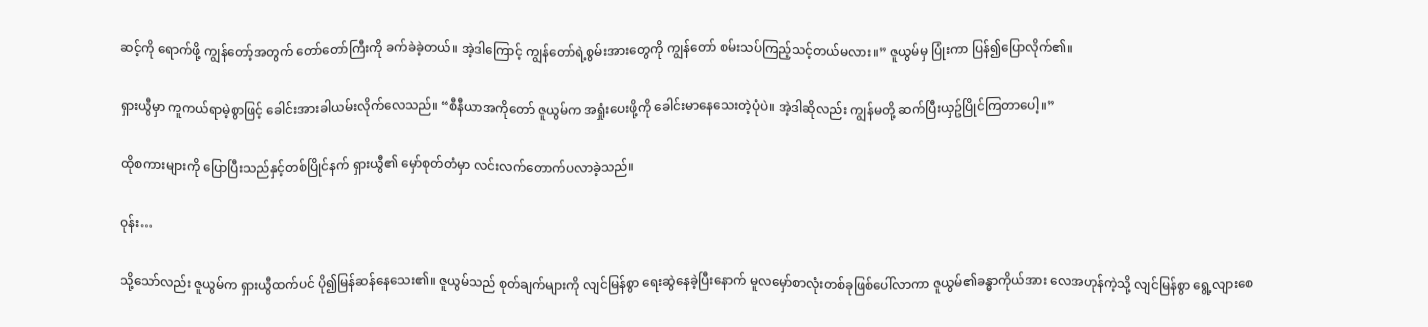ဆင့်ကို ရောက်ဖို့ ကျွန်တော့်အတွက် တော်တော်ကြီးကို ခက်ခဲခဲ့တယ်။ အဲ့ဒါကြောင့် ကျွန်တော်ရဲ့စွမ်းအားတွေကို ကျွန်တော် စမ်းသပ်ကြည့်သင့်တယ်မလား။” ဇူယွမ်မှ ပြုံးကာ ပြန်၍ပြောလိုက်၏။

ရှားယွီမှာ ကူကယ်ရာမဲ့စွာဖြင့် ခေါင်းအားခါယမ်းလိုက်လေသည်။ “စီနီယာအကိုတော် ဇူယွမ်က အရှုံးပေးဖို့ကို ခေါင်းမာနေသေးတဲ့ပုံပဲ။ အဲ့ဒါဆိုလည်း ကျွန်မတို့ ဆက်ပြီးယှဥ်ပြိုင်ကြတာပေါ့။”

ထိုစကားများကို ပြောပြီးသည်နှင့်တစ်ပြိုင်နက် ရှားယွီ၏ မှော်စုတ်တံမှာ လင်းလက်တောက်ပလာခဲ့သည်။

ဝုန်း…

သို့သော်လည်း ဇူယွမ်က ရှားယွီထက်ပင် ပို၍မြန်ဆန်နေသေး၏။ ဇူယွမ်သည် စုတ်ချက်များကို လျင်မြန်စွာ ရေးဆွဲနေခဲ့ပြီးနောက် မူလမှော်စာလုံးတစ်ခုဖြစ်ပေါ်လာကာ ဇူယွမ်၏ခန္ဓာကိုယ်အား လေအဟုန်ကဲ့သို့ လျင်မြန်စွာ ရွေ့လျားစေ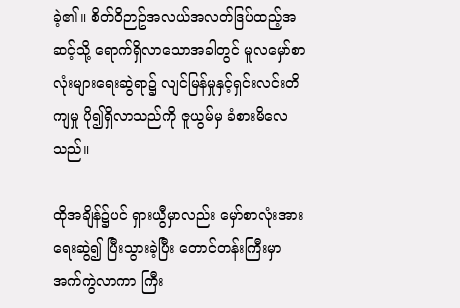ခဲ့၏။ စိတ်ဝိဉာဥ်အလယ်အလတ်ဒြပ်ထည့်အဆင့်သို့ ရောက်ရှိလာသောအခါတွင် မူလမှော်စာလုံးများရေးဆွဲရာ၌ လျင်မြန်မှုနှင့်ရှင်းလင်းတိကျမှု ပို၍ရှိလာသည်ကို ဇူယွမ်မှ ခံစားမိလေသည်။

ထိုအချိန်၌ပင် ရှားယွီမှာလည်း မှော်စာလုံးအား ရေးဆွဲ၍ ပြီးသွားခဲ့ပြီး တောင်တန်းကြီးမှာ အက်ကွဲလာကာ ကြီး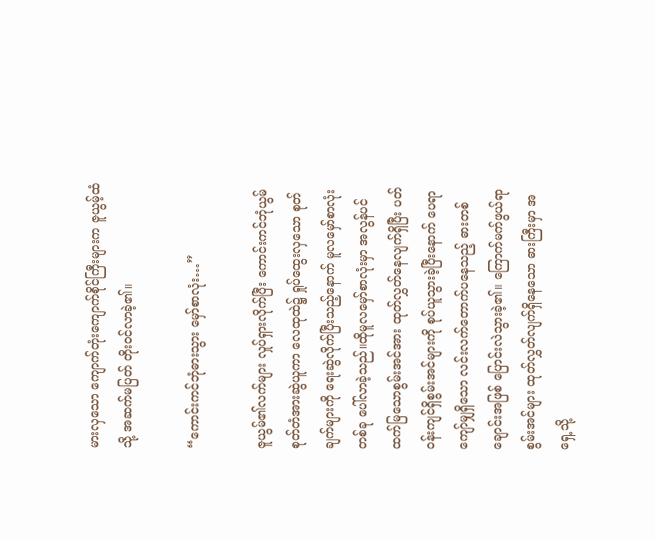မားလှသော ကျောက်တုံးကျောက်စိုင်ကြီးများက ဇူယွမ့်ထံသို့ အဆက်မပြတ် တိုးဝင်လာခဲ့၏။

“ကောင်းကင်ဘုံဓားသွား မှော်စာလုံး…”

ဇူယွမ်၏လက်များ လှုပ်ရှားလိုက်ပြီး ကောင်းကင်ဘုံယွမ်စုတ်တံအားဆွဲယူကာ လေထုထဲ၌ ရှုပ်ထွေးလှသော စုတ်ချက်များကို ရေးဆွဲလိုက်ပြီးသည့်နောက် မူလမှော်စာလုံးတစ်ခု ပေါ်လာခဲ့သည်။ထိုမူလမှော်စာလုံးမှာ အလွန်ပင်ထက်မြသောစွမ်းအင်အား ထုတ်လွှတ်နေလျက်ရှိပြီး ပတ်ဝန်းကျင်ရှိစွမ်းအင်များကို စုပ်ယူသွားခဲ့ပြီးနောက် ပေရာကျော်မျှရှိသော လင်းလက်တောက်ပနေသည့် ဓားတစ်ချောင်းအဖြစ် ပြောင်းလဲသွားခဲ့၏။ ကြောက်မက်ဖွယ်ရာစွမ်းအင်များ ထုတ်လွှတ်လျက်ရှိနေသော ဓားကြီးမှာ အရှေ့သို့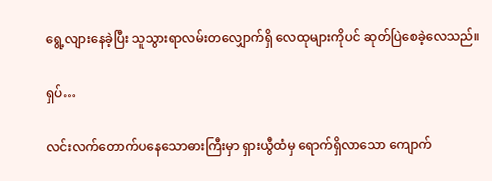ရွေ့လျားနေခဲ့ပြီး သူသွားရာလမ်းတလျှောက်ရှိ လေထုများကိုပင် ဆုတ်ပြဲစေခဲ့လေသည်။

ရှပ်…

လင်းလက်တောက်ပနေသောဓားကြီးမှာ ရှားယွီထံမှ ရောက်ရှိလာသော ကျောက်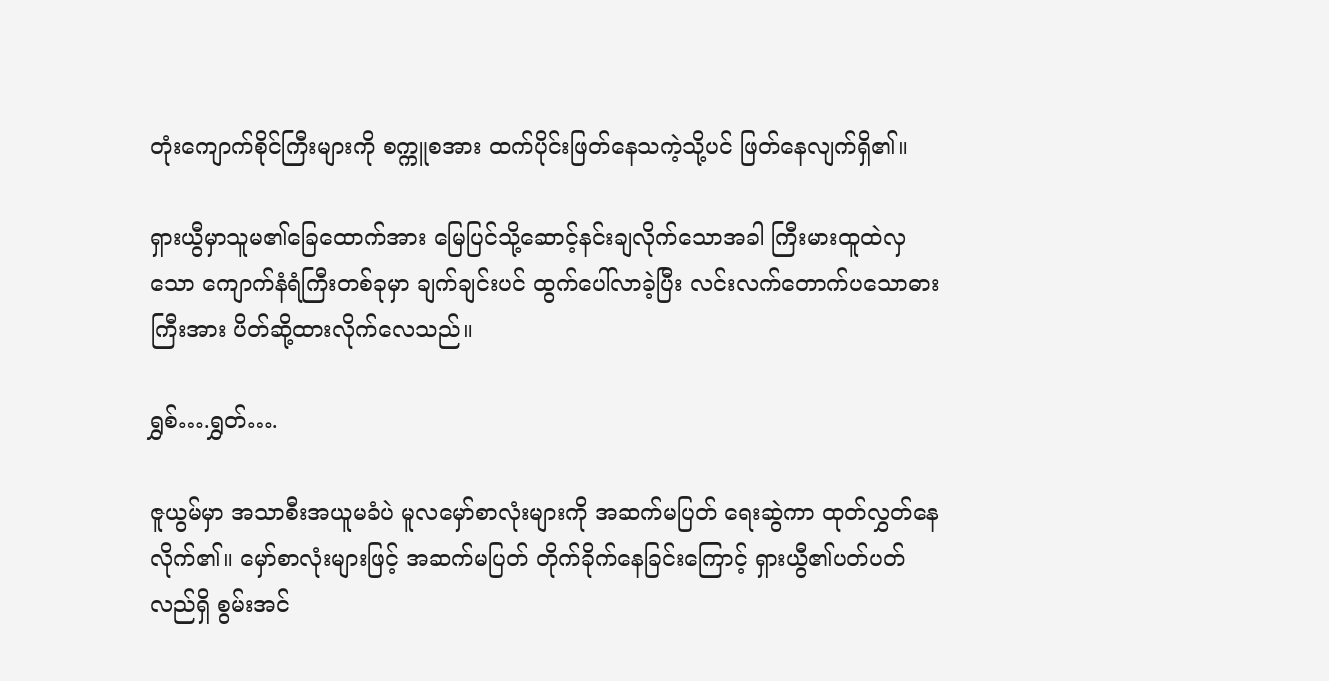တုံးကျောက်စိုင်ကြီးများကို စက္ကူစအား ထက်ပိုင်းဖြတ်နေသကဲ့သို့ပင် ဖြတ်နေလျက်ရှိ၏။

ရှားယွီမှာသူမ၏ခြေထောက်အား မြေပြင်သို့ဆောင့်နင်းချလိုက်သောအခါ ကြီးမားထူထဲလှသော ကျောက်နံရံကြီးတစ်ခုမှာ ချက်ချင်းပင် ထွက်ပေါ်လာခဲ့ပြီး လင်းလက်တောက်ပသောဓားကြီးအား ပိတ်ဆို့ထားလိုက်လေသည်။

ရွှစ်….ရွှတ်….

ဇူယွမ်မှာ အသာစီးအယူမခံပဲ မူလမှော်စာလုံးများကို အဆက်မပြတ် ရေးဆွဲကာ ထုတ်လွှတ်နေလိုက်၏။ မှော်စာလုံးများဖြင့် အဆက်မပြတ် တိုက်ခိုက်နေခြင်းကြောင့် ရှားယွီ၏ပတ်ပတ်လည်ရှိ စွမ်းအင်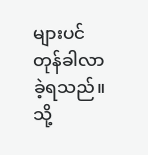များပင် တုန်ခါလာခဲ့ရသည်။ သို့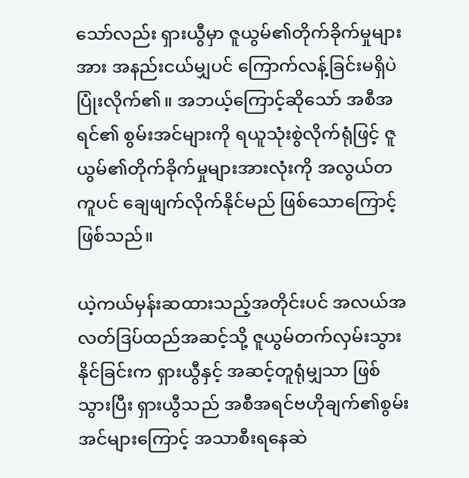သော်လည်း ရှားယွီမှာ ဇူယွမ်၏တိုက်ခိုက်မှုများအား အနည်းငယ်မျှပင် ကြောက်လန့်ခြင်းမရှိပဲ ပြုံးလိုက်၏။ အဘယ့်ကြောင့်ဆိုသော် အစီအရင်၏ စွမ်းအင်များကို ရယူသုံးစွဲလိုက်ရုံဖြင့် ဇူယွမ်၏တိုက်ခိုက်မှုများအားလုံးကို အလွယ်တကူပင် ချေဖျက်လိုက်နိုင်မည် ဖြစ်သောကြောင့် ဖြစ်သည်။

ယဲ့ကယ်မှန်းဆထားသည့်အတိုင်းပင် အလယ်အလတ်ဒြပ်ထည်အဆင့်သို့ ဇူယွမ်တက်လှမ်းသွားနိုင်ခြင်းက ရှားယွီနှင့် အဆင့်တူရုံမျှသာ ဖြစ်သွားပြီး ရှားယွီသည် အစီအရင်ဗဟိုချက်၏စွမ်းအင်များကြောင့် အသာစီးရနေဆဲ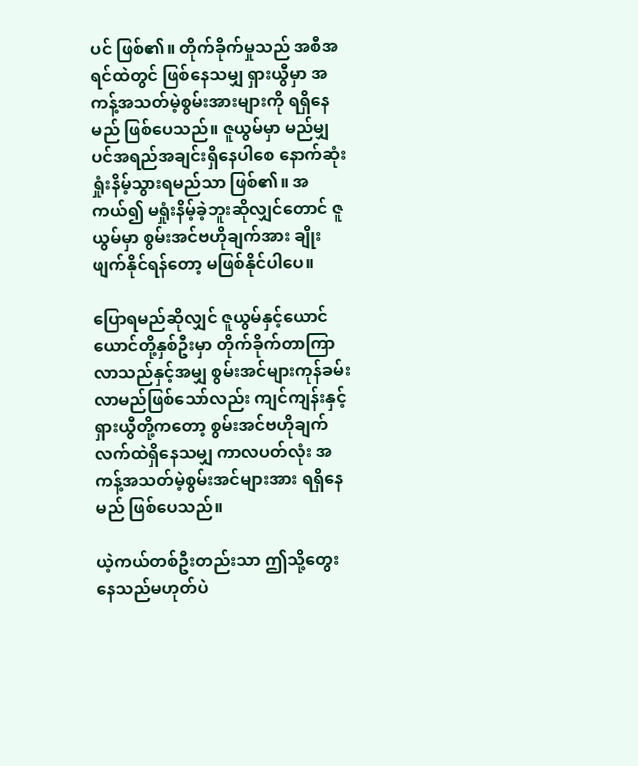ပင် ဖြစ်၏။ တိုက်ခိုက်မှုသည် အစီအရင်ထဲတွင် ဖြစ်နေသမျှ ရှားယွီမှာ အကန့်အသတ်မဲ့စွမ်းအားများကို ရရှိနေမည် ဖြစ်ပေသည်။ ဇူယွမ်မှာ မည်မျှပင်အရည်အချင်းရှိနေပါစေ နောက်ဆုံးရှုံးနိမ့်သွားရမည်သာ ဖြစ်၏။ အကယ်၍ မရှုံးနိမ့်ခဲ့ဘူးဆိုလျှင်တောင် ဇူယွမ်မှာ စွမ်းအင်ဗဟိုချက်အား ချိုးဖျက်နိုင်ရန်တော့ မဖြစ်နိုင်ပါပေ။

ပြောရမည်ဆိုလျှင် ဇူယွမ်နှင့်ယောင်ယောင်တို့နှစ်ဦးမှာ တိုက်ခိုက်တာကြာလာသည်နှင့်အမျှ စွမ်းအင်များကုန်ခမ်းလာမည်ဖြစ်သော်လည်း ကျင်ကျန်းနှင့်ရှားယွီတို့ကတော့ စွမ်းအင်ဗဟိုချက် လက်ထဲရှိနေသမျှ ကာလပတ်လုံး အကန့်အသတ်မဲ့စွမ်းအင်များအား ရရှိနေမည် ဖြစ်ပေသည်။

ယဲ့ကယ်တစ်ဦးတည်းသာ ဤသို့တွေးနေသည်မဟုတ်ပဲ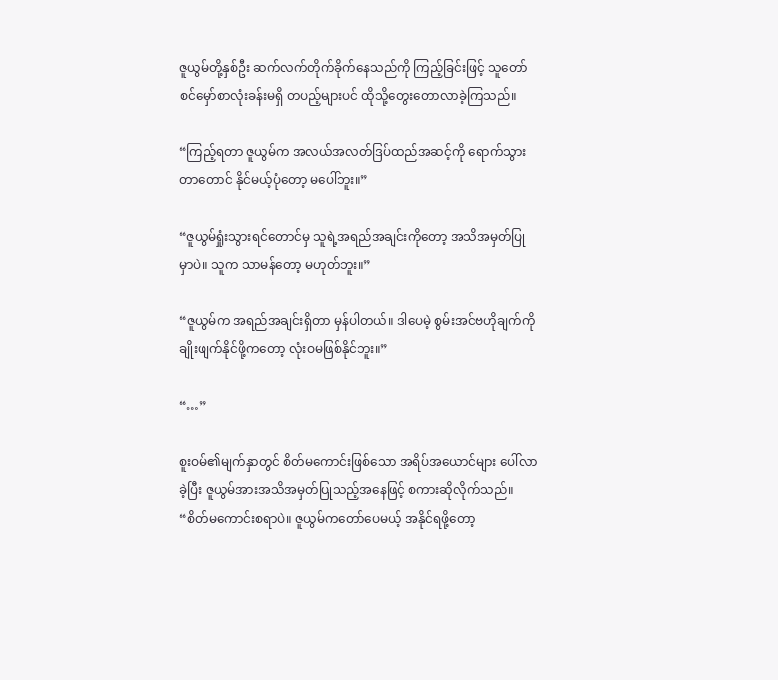ဇူယွမ်တို့နှစ်ဦး ဆက်လက်တိုက်ခိုက်နေသည်ကို ကြည့်ခြင်းဖြင့် သူတော်စင်မှော်စာလုံးခန်းမရှိ တပည့်များပင် ထိုသို့တွေးတောလာခဲ့ကြသည်။

“ကြည့်ရတာ ဇူယွမ်က အလယ်အလတ်ဒြပ်ထည်အဆင့်ကို ရောက်သွားတာတောင် နိုင်မယ့်ပုံတော့ မပေါ်ဘူး။”

“ဇူယွမ်ရှုံးသွားရင်တောင်မှ သူရဲ့အရည်အချင်းကိုတော့ အသိအမှတ်ပြုမှာပဲ။ သူက သာမန်တော့ မဟုတ်ဘူး။”

“ဇူယွမ်က အရည်အချင်းရှိတာ မှန်ပါတယ်။ ဒါပေမဲ့ စွမ်းအင်ဗဟိုချက်ကို ချိုးဖျက်နိုင်ဖို့ကတော့ လုံးဝမဖြစ်နိုင်ဘူး။”

“…”

စူးဝမ်၏မျက်နှာတွင် စိတ်မကောင်းဖြစ်သော အရိပ်အယောင်များ ပေါ်လာခဲ့ပြီး ဇူယွမ်အားအသိအမှတ်ပြုသည့်အနေဖြင့် စကားဆိုလိုက်သည်။ “စိတ်မကောင်းစရာပဲ။ ဇူယွမ်ကတော်ပေမယ့် အနိုင်ရဖို့တော့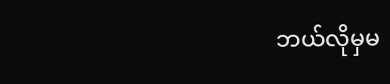ဘယ်လိုမှမ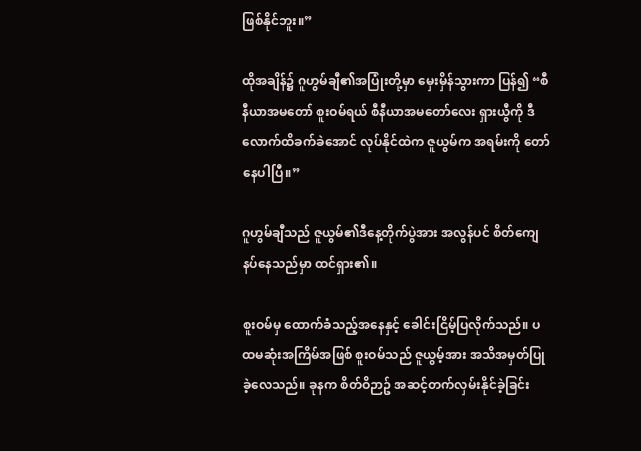ဖြစ်နိုင်ဘူး။”

ထိုအချိန်၌ ဂူဟွမ်ချီ၏အပြုံးတို့မှာ မှေးမှိန်သွားကာ ပြန်၍ “စီနီယာအမတော် စူးဝမ်ရယ် စီနီယာအမတော်လေး ရှားယွီကို ဒီလောက်ထိခက်ခဲအောင် လုပ်နိုင်ထဲက ဇူယွမ်က အရမ်းကို တော်နေပါပြီ။”

ဂူဟွမ်ချီသည် ဇူယွမ်၏ဒီနေ့တိုက်ပွဲအား အလွန်ပင် စိတ်ကျေနပ်နေသည်မှာ ထင်ရှား၏။

စူးဝမ်မှ ထောက်ခံသည့်အနေနှင့် ခေါင်းငြိမ့်ပြလိုက်သည်။ ပထမဆုံးအကြိမ်အဖြစ် စူးဝမ်သည် ဇူယွမ့်အား အသိအမှတ်ပြုခဲ့လေသည်။ ခုနက စိတ်ဝိဉာဥ် အဆင့်တက်လှမ်းနိုင်ခဲ့ခြင်း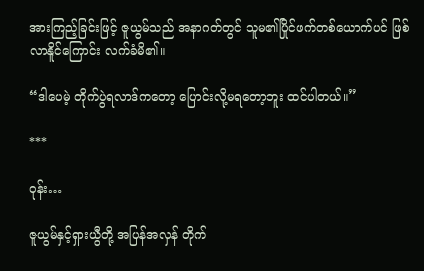အားကြည့်ခြင်းဖြင့် ဇူယွမ်သည် အနာဂတ်တွင် သူမ၏ပြိုင်ဖက်တစ်ယောက်ပင် ဖြစ်လာနိူင်ကြောင်း လက်ခံမိ၏။

“ဒါပေမဲ့ တိုက်ပွဲရလာဒ်ကတော့ ပြောင်းလို့မရတော့ဘူး ထင်ပါတယ်။”

***

ဝုန်း…

ဇူယွမ်နှင့်ရှားယွီတို့ အပြန်အလှန် တိုက်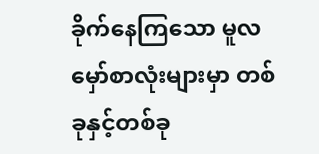ခိုက်နေကြသော မူလမှော်စာလုံးများမှာ တစ်ခုနှင့်တစ်ခု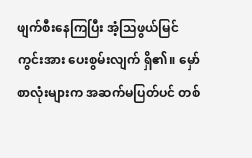ဖျက်စီးနေကြပြီး အံ့သြဖွယ်မြင်ကွင်းအား ပေးစွမ်းလျက် ရှိ၏။ မှော်စာလုံးများက အဆက်မပြတ်ပင် တစ်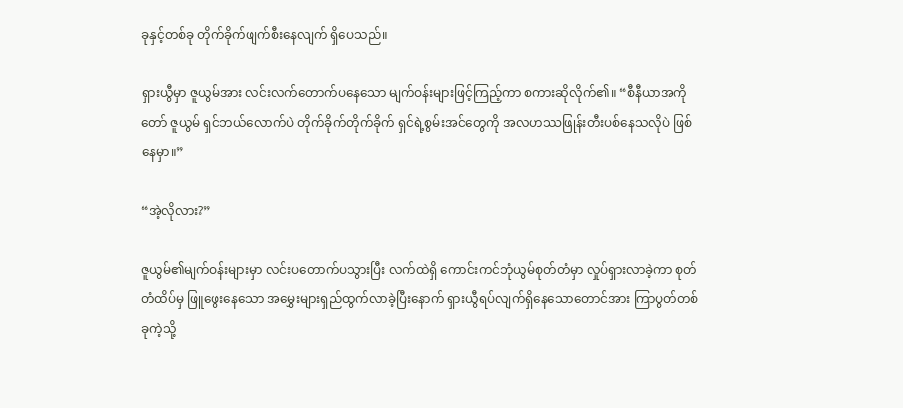ခုနှင့်တစ်ခု တိုက်ခိုက်ဖျက်စီးနေလျက် ရှိပေသည်။

ရှားယွီမှာ ဇူယွမ်အား လင်းလက်တောက်ပနေသော မျက်ဝန်းများဖြင့်ကြည့်ကာ စကားဆိုလိုက်၏။ “စီနီယာအကိုတော် ဇူယွမ် ရှင်ဘယ်လောက်ပဲ တိုက်ခိုက်တိုက်ခိုက် ရှင်ရဲ့စွမ်းအင်တွေကို အလဟဿဖြုန်းတီးပစ်နေသလိုပဲ ဖြစ်နေမှာ။”

“အဲ့လိုလား?”

ဇူယွမ်၏မျက်ဝန်းများမှာ လင်းပတောက်ပသွားပြီး လက်ထဲရှိ ကောင်းကင်ဘုံယွမ်စုတ်တံမှာ လှုပ်ရှားလာခဲ့ကာ စုတ်တံထိပ်မှ ဖြူဖွေးနေသော အမွှေးများရှည်ထွက်လာခဲ့ပြီးနောက် ရှားယွီရပ်လျက်ရှိနေသောတောင်အား ကြာပွတ်တစ်ခုကဲ့သို့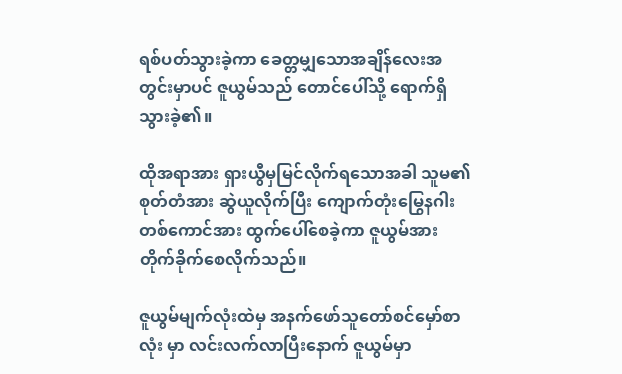ရစ်ပတ်သွားခဲ့ကာ ခေတ္တမျှသောအချိန်လေးအတွင်းမှာပင် ဇူယွမ်သည် တောင်ပေါ်သို့ ရောက်ရှိသွားခဲ့၏။

ထိုအရာအား ရှားယွီမှမြင်လိုက်ရသောအခါ သူမ၏စုတ်တံအား ဆွဲယူလိုက်ပြီး ကျောက်တုံးမြွေနဂါးတစ်ကောင်အား ထွက်ပေါ်စေခဲ့ကာ ဇူယွမ်အား တိုက်ခိုက်စေလိုက်သည်။

ဇူယွမ်မျက်လုံးထဲမှ အနက်ဖော်သူတော်စင်မှော်စာလုံး မှာ လင်းလက်လာပြီးနောက် ဇူယွမ်မှာ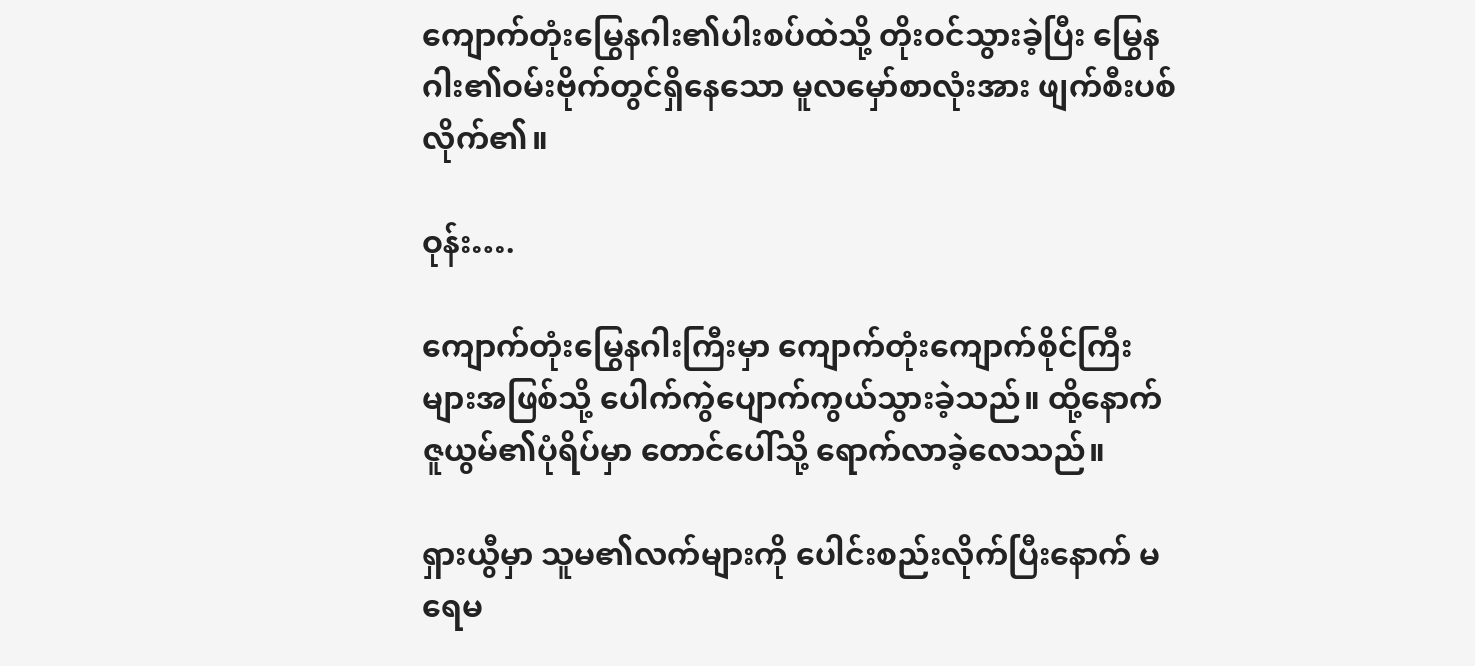ကျောက်တုံးမြွေနဂါး၏ပါးစပ်ထဲသို့ တိုးဝင်သွားခဲ့ပြီး မြွေနဂါး၏ဝမ်းဗိုက်တွင်ရှိနေသော မူလမှော်စာလုံးအား ဖျက်စီးပစ်လိုက်၏။

ဝုန်း….

ကျောက်တုံးမြွေနဂါးကြီးမှာ ကျောက်တုံးကျောက်စိုင်ကြီးများအဖြစ်သို့ ပေါက်ကွဲပျောက်ကွယ်သွားခဲ့သည်။ ထို့နောက် ဇူယွမ်၏ပုံရိပ်မှာ တောင်ပေါ်သို့ ရောက်လာခဲ့လေသည်။

ရှားယွီမှာ သူမ၏လက်များကို ပေါင်းစည်းလိုက်ပြီးနောက် မရေမ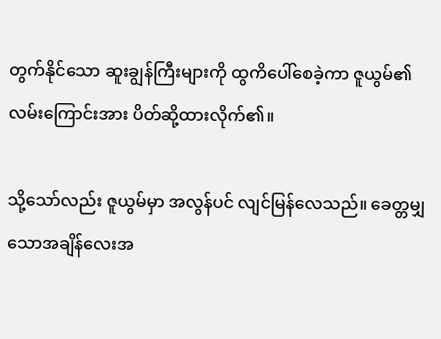တွက်နိုင်သော ဆူးချွန်ကြီးများကို ထွကိပေါ်စေခဲ့ကာ ဇူယွမ်၏လမ်းကြောင်းအား ပိတ်ဆို့ထားလိုက်၏။

သို့သော်လည်း ဇူယွမ်မှာ အလွန်ပင် လျင်မြန်လေသည်။ ခေတ္တမျှသောအချိန်လေးအ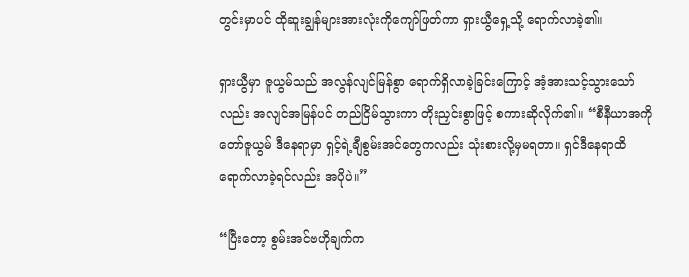တွင်းမှာပင် ထိုဆူးချွန်များအားလုံးကိုကျော်ဖြတ်ကာ ရှားယွီရှေ့သို့ ရောက်လာခဲ့၏။

ရှားယွီမှာ ဇူယွမ်သည် အလွန်လျင်မြန်စွာ ရောက်ရှိလာခဲ့ခြင်းကြောင့် အံ့အားသင့်သွားသော်လည်း အလျင်အမြန်ပင် တည်ငြိမ်သွားကာ တိုးညှင်းစွာဖြင့် စကားဆိုလိုက်၏။ “စီနီယာအကိုတော်ဇူယွမ် ဒီနေရာမှာ ရှင့်ရဲ့ချီစွမ်းအင်တွေကလည်း သုံးစားလို့မှမရတာ။ ရှင်ဒီနေရာထိ ရောက်လာခဲ့ရင်လည်း အပိုပဲ။”

“ပြီးတော့ စွမ်းအင်ဗဟိုချက်က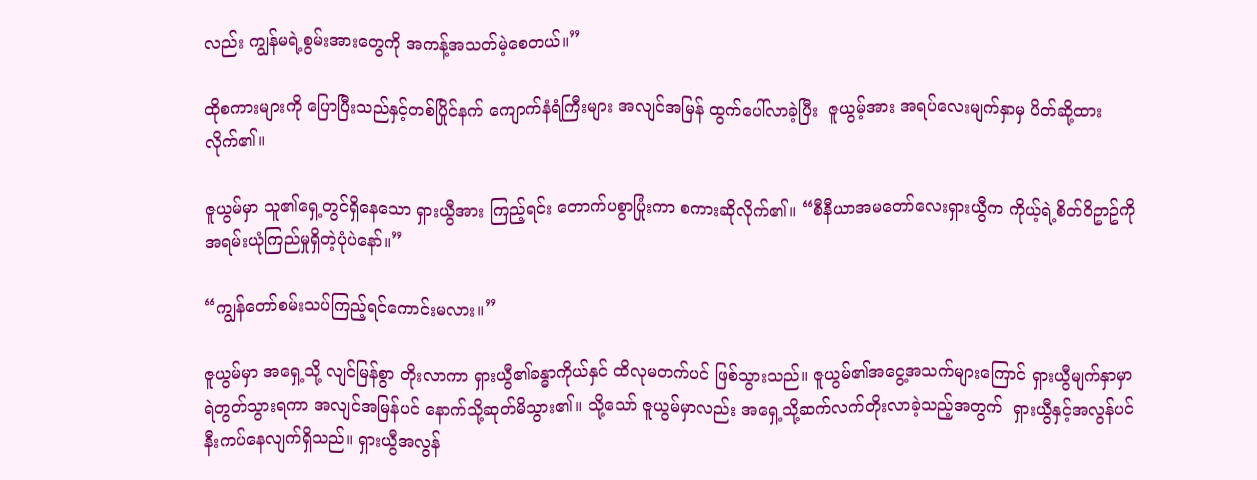လည်း ကျွန်မရဲ့စွမ်းအားတွေကို အကန့်အသတ်မဲ့စေတယ်။”

ထိုစကားများကို ပြောပြီးသည်နှင့်တစ်ပြိုင်နက် ကျောက်နံရံကြီးများ အလျင်အမြန် ထွက်ပေါ်လာခဲ့ပြီး  ဇူယွမ့်အား အရပ်လေးမျက်နှာမှ ပိတ်ဆို့ထားလိုက်၏။

ဇူယွမ်မှာ သူ၏ရှေ့တွင်ရှိနေသော ရှားယွီအား ကြည့်ရင်း တောက်ပစွာပြုံးကာ စကားဆိုလိုက်၏။ “စီနီယာအမတော်လေးရှားယွီက ကိုယ့်ရဲ့စိတ်ဝိဥာဥ်ကို အရမ်းယုံကြည်မှုရှိတဲ့ပုံပဲနော်။”

“ကျွန်တော်စမ်းသပ်ကြည့်ရင်ကောင်းမလား။”

ဇူယွမ်မှာ အရှေ့သို့ လျင်မြန်စွာ တိုးလာကာ ရှားယွီ၏ခန္ဓာကိုယ်နှင် ထိလုမတက်ပင် ဖြစ်သွားသည်။ ဇူယွမ်၏အငွေ့အသက်များကြောင် ရှားယွီမျက်နှာမှာ ရဲတွတ်သွားရကာ အလျင်အမြန်ပင် နောက်သို့ဆုတ်မိသွား၏။ သို့သော် ဇူယွမ်မှာလည်း အရှေ့သို့ဆက်လက်တိုးလာခဲ့သည့်အတွက်  ရှားယွီနှင့်အလွန်ပင် နီးကပ်နေလျက်ရှိသည်။ ရှားယွီအလွန်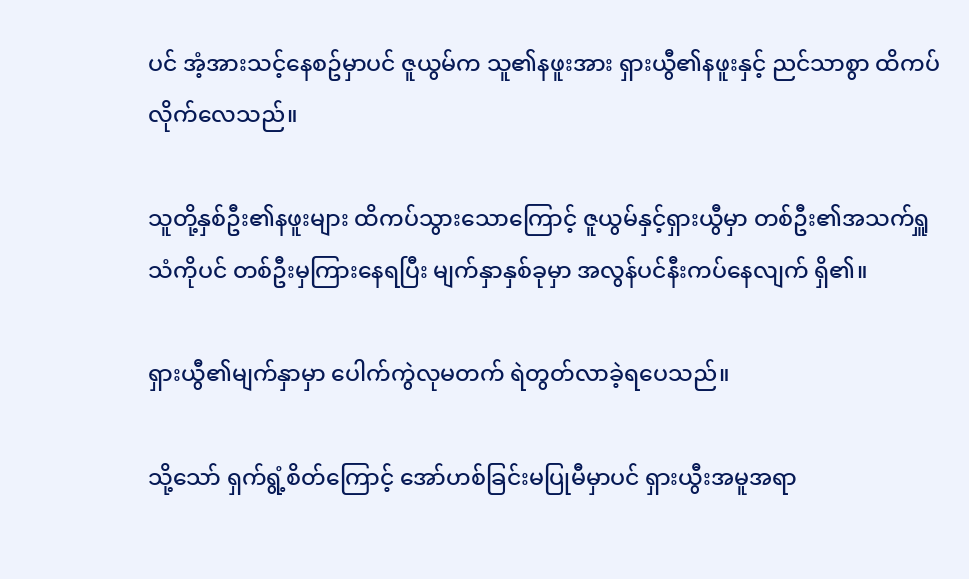ပင် အံ့အားသင့်နေစဥ်မှာပင် ဇူယွမ်က သူ၏နဖူးအား ရှားယွီ၏နဖူးနှင့် ညင်သာစွာ ထိကပ်လိုက်လေသည်။

သူတို့နှစ်ဦး၏နဖူးများ ထိကပ်သွားသောကြောင့် ဇူယွမ်နှင့်ရှားယွီမှာ တစ်ဦး၏အသက်ရှူသံကိုပင် တစ်ဦးမှကြားနေရပြီး မျက်နှာနှစ်ခုမှာ အလွန်ပင်နီးကပ်နေလျက် ရှိ၏။

ရှားယွီ၏မျက်နှာမှာ ပေါက်ကွဲလုမတက် ရဲတွတ်လာခဲ့ရပေသည်။

သို့သော် ရှက်ရွံ့စိတ်ကြောင့် အော်ဟစ်ခြင်းမပြုမီမှာပင် ရှားယွီးအမူအရာ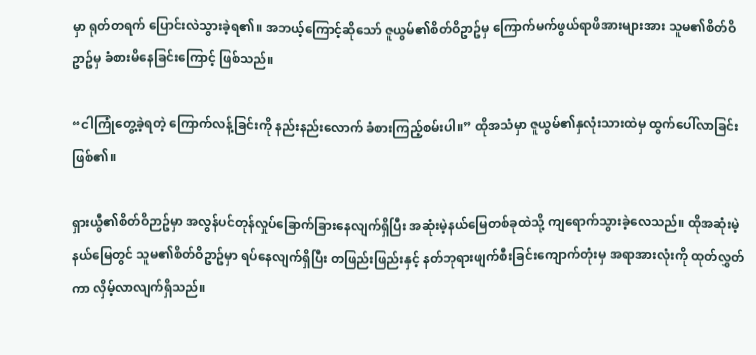မှာ ရုတ်တရက် ပြောင်းလဲသွားခဲ့ရ၏။ အဘယ့်ကြောင့်ဆိုသော် ဇူယွမ်၏စိတ်ဝိဥာဥ်မှ ကြောက်မက်ဖွယ်ရာဖိအားများအား သူမ၏စိတ်ဝိဥာဥ်မှ ခံစားမိနေခြင်းကြောင့် ဖြစ်သည်။

“ငါကြုံတွေ့ခဲ့ရတဲ့ ကြောက်လန့်ခြင်းကို နည်းနည်းလောက် ခံစားကြည့်စမ်းပါ။” ထိုအသံမှာ ဇူယွမ်၏နှလုံးသားထဲမှ ထွက်ပေါ်လာခြင်း ဖြစ်၏။

ရှားယွီ၏စိတ်ဝိဉာဥ်မှာ အလွန်ပင်တုန်လှုပ်ခြောက်ခြားနေလျက်ရှိပြီး အဆုံးမဲ့နယ်မြေတစ်ခုထဲသို့ ကျရောက်သွားခဲ့လေသည်။ ထိုအဆုံးမဲ့နယ်မြေတွင် သူမ၏စိတ်ဝိဥာဥ်မှာ ရပ်နေလျက်ရှိပြီး တဖြည်းဖြည်းနှင့် နတ်ဘုရားဖျက်စီးခြင်းကျောက်တုံးမှ အရာအားလုံးကို ထုတ်လွှတ်ကာ လှိမ့်လာလျက်ရှိသည်။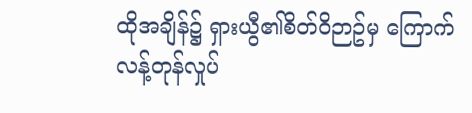ထိုအချိန်၌ ရှားယွီ၏စိတ်ဝိဉာဥ်မှ ကြောက်လန့်တုန်လှုပ်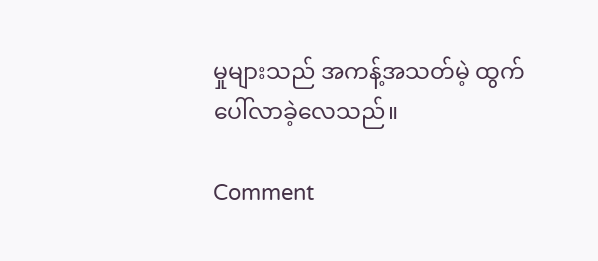မှုများသည် အကန့်အသတ်မဲ့ ထွက်ပေါ်လာခဲ့လေသည်။

Comment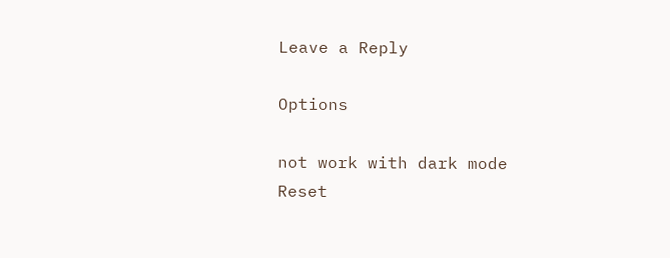Leave a Reply

Options

not work with dark mode
Reset